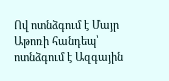Ով ոտնձգում է Մայր Աթոռի հանդեպ՝ ոտնձգում է Ազգային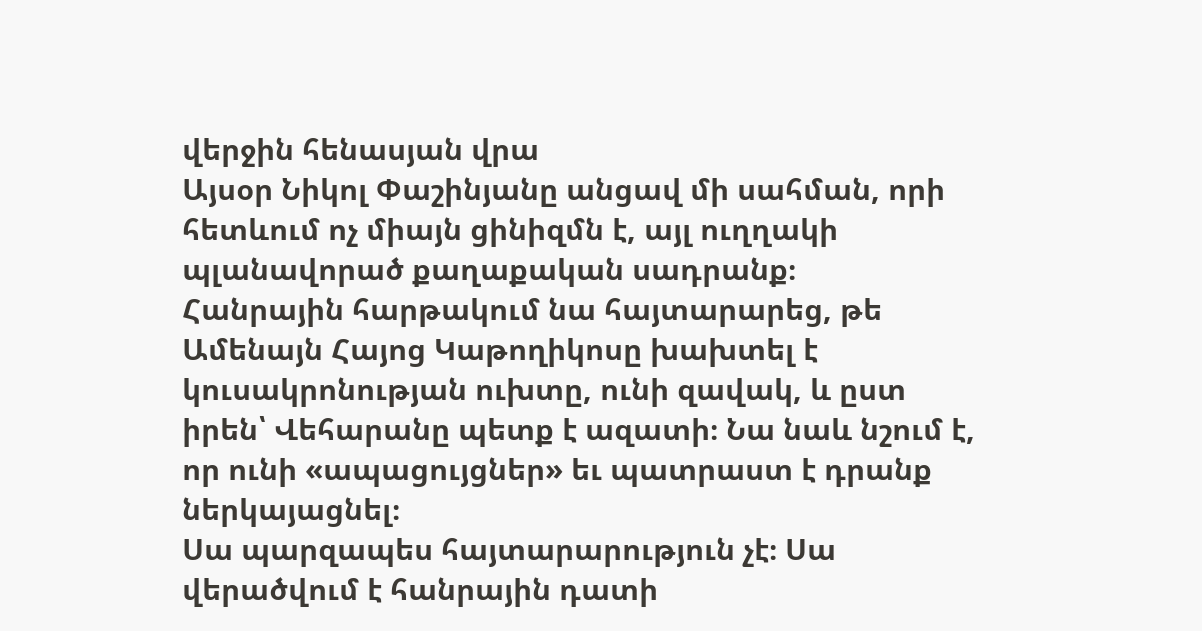վերջին հենասյան վրա
Այսօր Նիկոլ Փաշինյանը անցավ մի սահման, որի հետևում ոչ միայն ցինիզմն է, այլ ուղղակի պլանավորած քաղաքական սադրանք։
Հանրային հարթակում նա հայտարարեց, թե Ամենայն Հայոց Կաթողիկոսը խախտել է կուսակրոնության ուխտը, ունի զավակ, և ըստ իրեն՝ Վեհարանը պետք է ազատի։ Նա նաև նշում է, որ ունի «ապացույցներ» եւ պատրաստ է դրանք ներկայացնել։
Սա պարզապես հայտարարություն չէ։ Սա վերածվում է հանրային դատի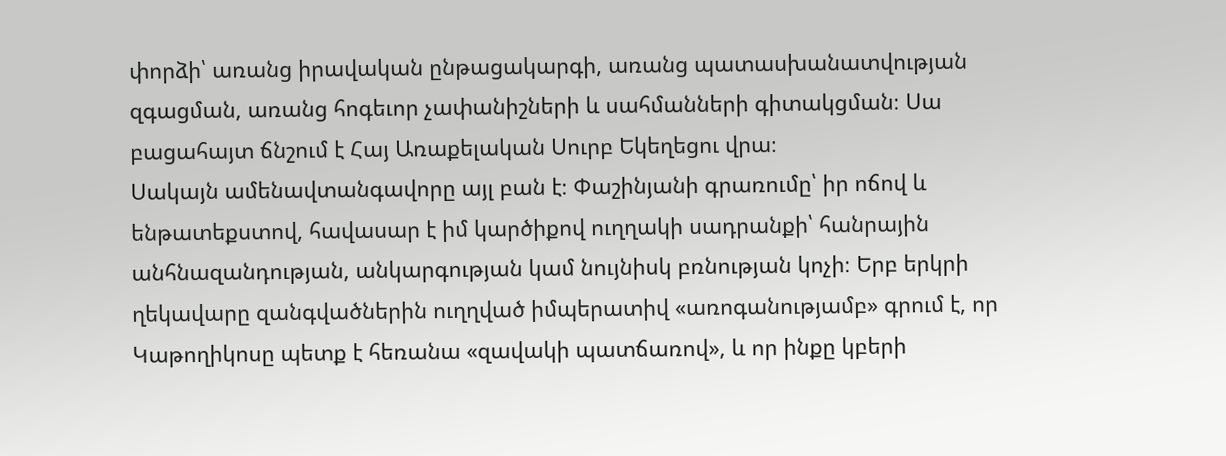փորձի՝ առանց իրավական ընթացակարգի, առանց պատասխանատվության զգացման, առանց հոգեւոր չափանիշների և սահմանների գիտակցման։ Սա բացահայտ ճնշում է Հայ Առաքելական Սուրբ Եկեղեցու վրա։
Սակայն ամենավտանգավորը այլ բան է։ Փաշինյանի գրառումը՝ իր ոճով և ենթատեքստով, հավասար է իմ կարծիքով ուղղակի սադրանքի՝ հանրային անհնազանդության, անկարգության կամ նույնիսկ բռնության կոչի։ Երբ երկրի ղեկավարը զանգվածներին ուղղված իմպերատիվ «առոգանությամբ» գրում է, որ Կաթողիկոսը պետք է հեռանա «զավակի պատճառով», և որ ինքը կբերի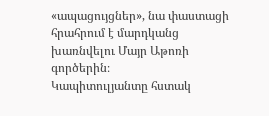«ապացույցներ», նա փաստացի հրահրում է մարդկանց խառնվելու Մայր Աթոռի գործերին։
Կապիտուլյանտը հստակ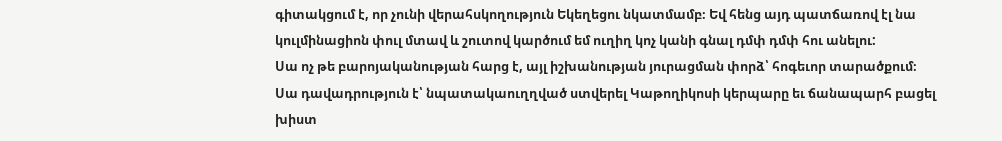գիտակցում է, որ չունի վերահսկողություն Եկեղեցու նկատմամբ։ Եվ հենց այդ պատճառով էլ նա կուլմինացիոն փուլ մտավ և շուտով կարծում եմ ուղիղ կոչ կանի գնալ դմփ դմփ հու անելու:
Սա ոչ թե բարոյականության հարց է, այլ իշխանության յուրացման փորձ՝ հոգեւոր տարածքում։
Սա դավադրություն է՝ նպատակաուղղված ստվերել Կաթողիկոսի կերպարը եւ ճանապարհ բացել խիստ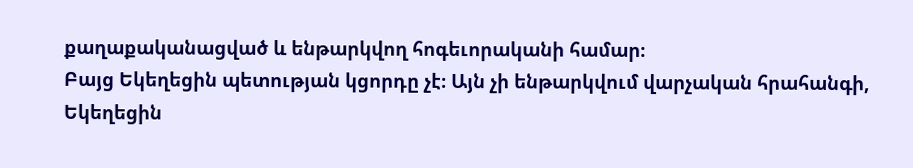քաղաքականացված և ենթարկվող հոգեւորականի համար։
Բայց Եկեղեցին պետության կցորդը չէ։ Այն չի ենթարկվում վարչական հրահանգի, Եկեղեցին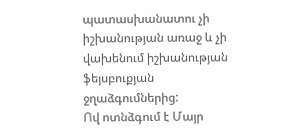պատասխանատու չի իշխանության առաջ և չի վախենում իշխանության ֆեյսբուքյան ջղաձգումներից:
Ով ոտնձգում է Մայր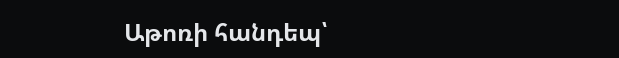Աթոռի հանդեպ՝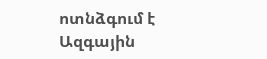ոտնձգում է Ազգային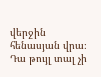վերջին հենասյան վրա։
Դա թույլ տալ չի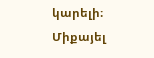կարելի։
Միքայել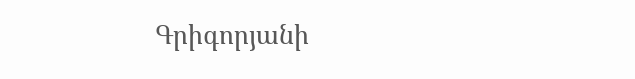Գրիգորյանի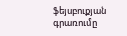ֆեյսբուքյան գրառումը